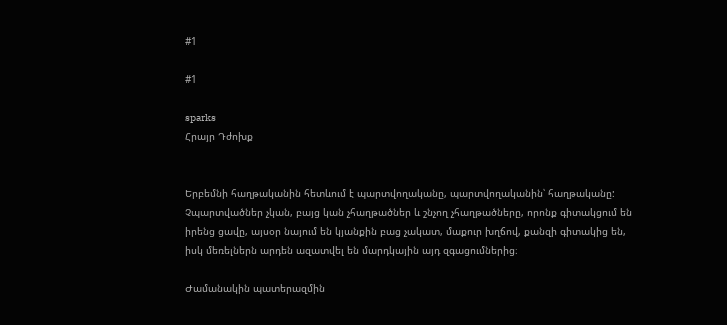#1

#1

sparks
Հրայր Դժոխք


Երբեմնի հաղթականին հետևում է պարտվողականը, պարտվողականին՝ հաղթականը: Չպարտվածներ չկան, բայց կան չհաղթածներ և շնչող չհաղթածները, որոնք գիտակցում են իրենց ցավը, այսօր նայում են կյանքին բաց չակատ, մաքուր խղճով, քանզի գիտակից են, իսկ մեռելներն արդեն ազատվել են մարդկային այդ զգացումներից։

Ժամանակին պատերազմին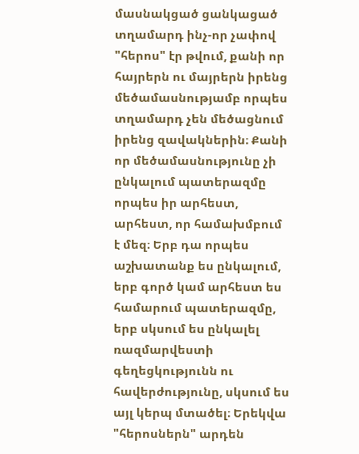մասնակցած ցանկացած տղամարդ ինչ-որ չափով "հերոս" էր թվում, քանի որ հայրերն ու մայրերն իրենց մեծամասնությամբ որպես տղամարդ չեն մեծացնում իրենց զավակներին։ Քանի որ մեծամասնությունը չի ընկալում պատերազմը որպես իր արհեստ, արհեստ, որ համախմբում է մեզ։ Երբ դա որպես աշխատանք ես ընկալում, երբ գործ կամ արհեստ ես համարում պատերազմը, երբ սկսում ես ընկալել ռազմարվեստի գեղեցկությունն ու հավերժությունը, սկսում ես այլ կերպ մտածել։ Երեկվա "հերոսներն" արդեն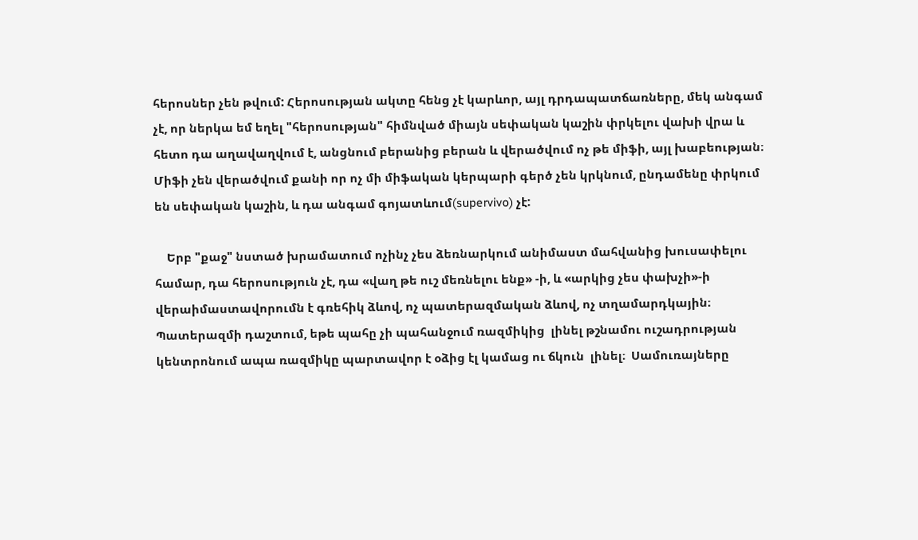հերոսներ չեն թվում: Հերոսության ակտը հենց չէ կարևոր, այլ դրդապատճառները, մեկ անգամ չէ, որ ներկա եմ եղել "հերոսության" հիմնված միայն սեփական կաշին փրկելու վախի վրա և հետո դա աղավաղվում է, անցնում բերանից բերան և վերածվում ոչ թե միֆի, այլ խաբեության։ Միֆի չեն վերածվում քանի որ ոչ մի միֆական կերպարի գերծ չեն կրկնում, ընդամենը փրկում են սեփական կաշին, և դա անգամ գոյատևում(supervivo) չէ:

    Երբ "քաջ" նստած խրամատում ոչինչ չես ձեռնարկում անիմաստ մահվանից խուսափելու համար, դա հերոսություն չէ, դա «վաղ թե ուշ մեռնելու ենք» -ի, և «արկից չես փախչի»-ի վերաիմաստավորումն է գռեհիկ ձևով, ոչ պատերազմական ձևով, ոչ տղամարդկային։ Պատերազմի դաշտում, եթե պահը չի պահանջում ռազմիկից  լինել թշնամու ուշադրության կենտրոնում ապա ռազմիկը պարտավոր է օձից էլ կամաց ու ճկուն  լինել։  Սամուռայները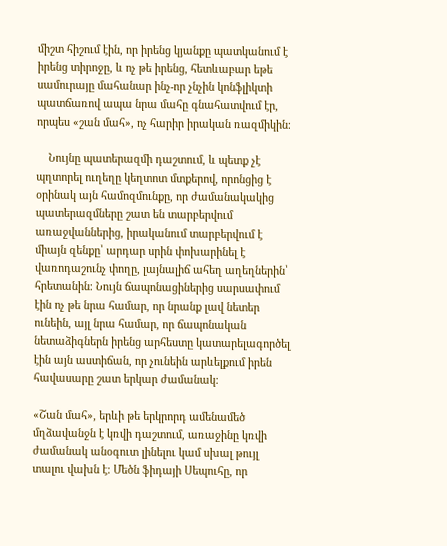միշտ հիշում էին, որ իրենց կյանքը պատկանում է իրենց տիրոջը, և ոչ թե իրենց, հետևաբար եթե սամուրայը մահանար ինչ-որ չնչին կոնֆլիկտի պատճառով ապա նրա մահը գնահատվում էր, որպես «շան մահ», ոչ հարիր իրական ռազմիկին։

    Նույնը պատերազմի դաշտում, և պետք չէ պղտորել ուղեղը կեղտոտ մտքերով, որոնցից է օրինակ այն համոզմունքը, որ ժամանակակից պատերազմները շատ են տարբերվում առաջվաններից, իրականում տարբերվում է միայն զենքը՝ արդար սրին փոխարինել է վառոդաշունչ փողը, լայնալիճ ահեղ աղեղներին՝ հրետանին։ Նույն ճապոնացիներից սարսափում էին ոչ թե նրա համար, որ նրանք լավ նետեր ունեին, այլ նրա համար, որ ճապոնական նետաձիգներն իրենց արհեստը կատարելագործել էին այն աստիճան, որ չունեին արևելքում իրեն հավասարը շատ երկար ժամանակ։

«Շան մահ», երևի թե երկրորդ ամենամեծ մղձավանջն է կռվի դաշտում, առաջինը կռվի ժամանակ անօգուտ լինելու կամ սխալ թույլ տալու վախն է։ Մեծն ֆիդայի Սեպուհը, որ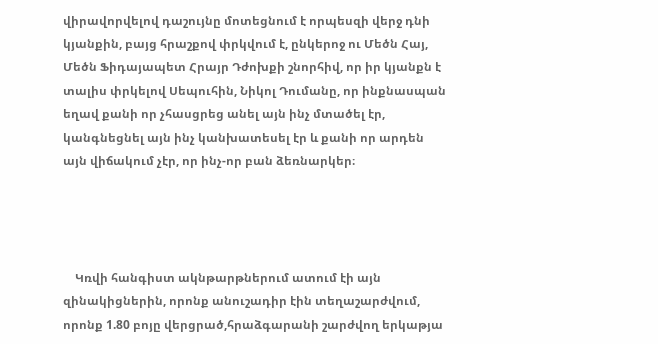վիրավորվելով դաշույնը մոտեցնում է որպեսզի վերջ դնի կյանքին, բայց հրաշքով փրկվում է, ընկերոջ ու Մեծն Հայ, Մեծն Ֆիդայապետ Հրայր Դժոխքի շնորհիվ, որ իր կյանքն է տալիս փրկելով Սեպուհին, Նիկոլ Դումանը, որ ինքնասպան եղավ քանի որ չհասցրեց անել այն ինչ մտածել էր, կանգնեցնել այն ինչ կանխատեսել էր և քանի որ արդեն այն վիճակում չէր, որ ինչ-որ բան ձեռնարկեր։




    Կռվի հանգիստ ակնթարթներում ատում էի այն զինակիցներին, որոնք անուշադիր էին տեղաշարժվում, որոնք 1.80 բոյը վերցրած,հրաձգարանի շարժվող երկաթյա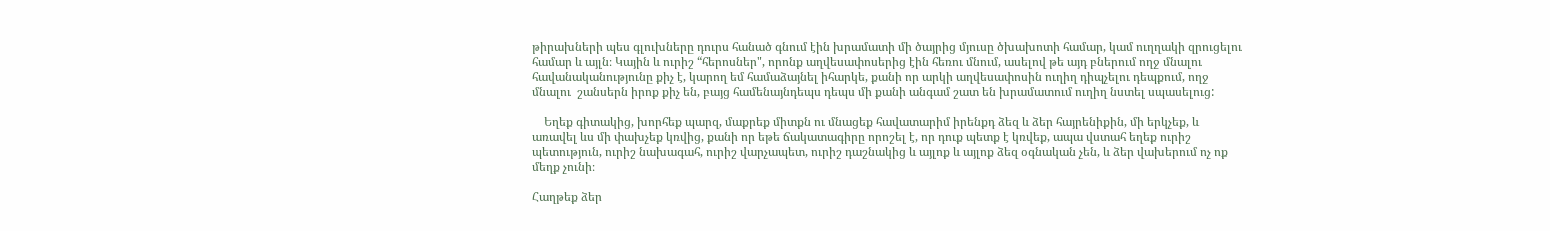թիրախների պես գլուխները դուրս հանած գնում էին խրամատի մի ծայրից մյուսը ծխախոտի համար, կամ ուղղակի զրուցելու համար և այլն։ Կային և ուրիշ “հերոսներ", որոնք աղվեսափոսերից էին հեռու մնում, ասելով թե այդ բներում ողջ մնալու հավանականությունը քիչ է, կարող եմ համաձայնել իհարկե, քանի որ արկի աղվեսափոսին ուղիղ դիպչելու դեպքում, ողջ մնալու  շանսերն իրոք քիչ են, բայց համենայնդեպս դեպս մի քանի անգամ շատ են խրամատում ուղիղ նստել սպասելուց:

    Եղեք գիտակից, խորհեք պարզ, մաքրեք միտքն ու մնացեք հավատարիմ իրենքդ ձեզ և ձեր հայրենիքին, մի երկչեք, և առավել ևս մի փախչեք կռվից, քանի որ եթե ճակատագիրը որոշել է, որ դուք պետք է կռվեք, ապա վստահ եղեք ուրիշ պետություն, ուրիշ նախագահ, ուրիշ վարչապետ, ուրիշ դաշնակից և այլոք և այլոք ձեզ օգնական չեն, և ձեր վախերում ոչ ոք մեղք չունի։

Հաղթեք ձեր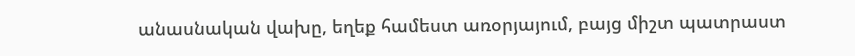անասնական վախը, եղեք համեստ առօրյայում, բայց միշտ պատրաստ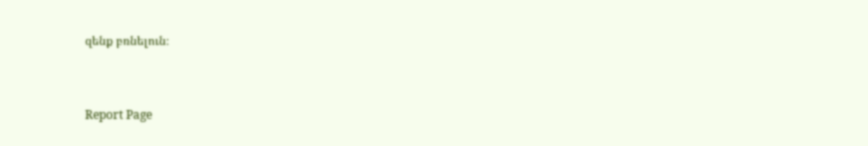զենք բռնելուն։


Report Page